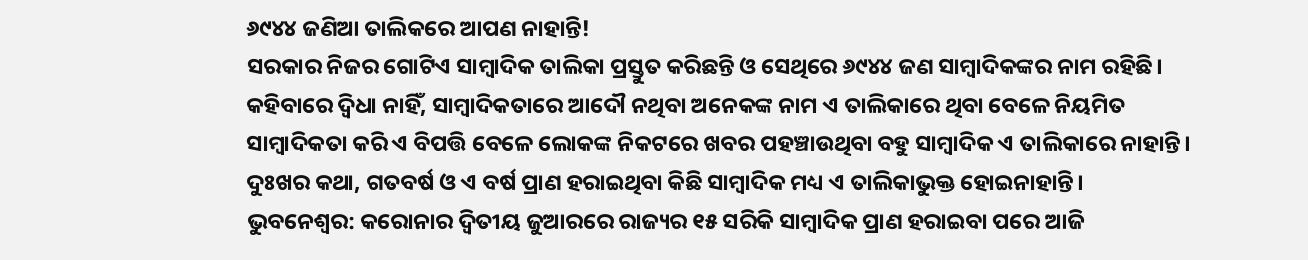୬୯୪୪ ଜଣିଆ ତାଲିକରେ ଆପଣ ନାହାନ୍ତି!
ସରକାର ନିଜର ଗୋଟିଏ ସାମ୍ବାଦିକ ତାଲିକା ପ୍ରସ୍ତୁତ କରିଛନ୍ତି ଓ ସେଥିରେ ୬୯୪୪ ଜଣ ସାମ୍ବାଦିକଙ୍କର ନାମ ରହିଛି। କହିବାରେ ଦ୍ବିଧା ନାହିଁ, ସାମ୍ବାଦିକତାରେ ଆଦୌ ନଥିବା ଅନେକଙ୍କ ନାମ ଏ ତାଲିକାରେ ଥିବା ବେଳେ ନିୟମିତ ସାମ୍ବାଦିକତା କରି ଏ ବିପତ୍ତି ବେଳେ ଲୋକଙ୍କ ନିକଟରେ ଖବର ପହଞ୍ଚାଉଥିବା ବହୁ ସାମ୍ବାଦିକ ଏ ତାଲିକାରେ ନାହାନ୍ତି। ଦୁଃଖର କଥା, ଗତବର୍ଷ ଓ ଏ ବର୍ଷ ପ୍ରାଣ ହରାଇଥିବା କିଛି ସାମ୍ବାଦିକ ମଧ୍ୟ ଏ ତାଲିକାଭୁକ୍ତ ହୋଇନାହାନ୍ତି।
ଭୁବନେଶ୍ବର: କରୋନାର ଦ୍ବିତୀୟ ଜୁଆରରେ ରାଜ୍ୟର ୧୫ ସରିକି ସାମ୍ବାଦିକ ପ୍ରାଣ ହରାଇବା ପରେ ଆଜି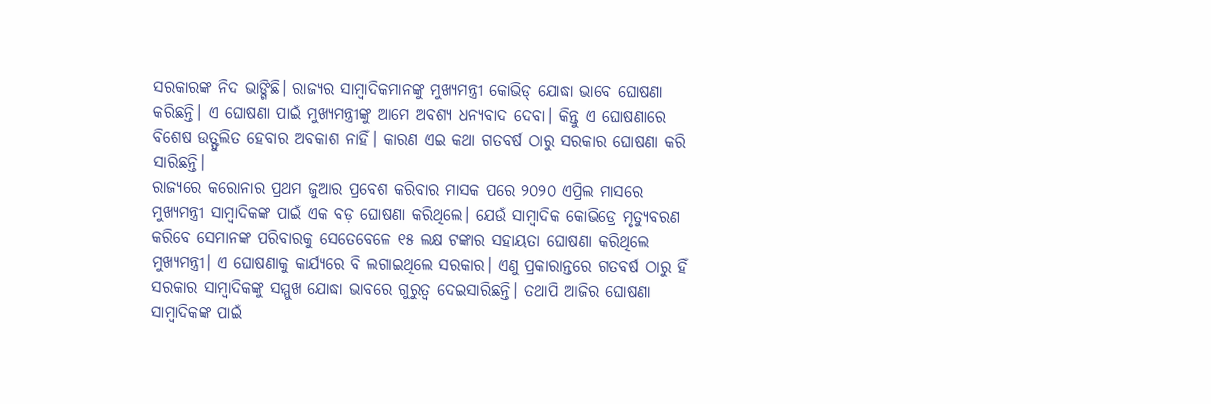ସରକାରଙ୍କ ନିଦ ଭାଙ୍ଗିଛି। ରାଜ୍ୟର ସାମ୍ବାଦିକମାନଙ୍କୁ ମୁଖ୍ୟମନ୍ତ୍ରୀ କୋଭିଡ୍ ଯୋଦ୍ଧା ଭାବେ ଘୋଷଣା କରିଛନ୍ତି। ଏ ଘୋଷଣା ପାଇଁ ମୁଖ୍ୟମନ୍ତ୍ରୀଙ୍କୁ ଆମେ ଅବଶ୍ୟ ଧନ୍ୟବାଦ ଦେବା। କିନ୍ତୁ ଏ ଘୋଷଣାରେ ବିଶେଷ ଉତ୍ଫୁଲିତ ହେବାର ଅବକାଶ ନାହିଁ। କାରଣ ଏଇ କଥା ଗତବର୍ଷ ଠାରୁ ସରକାର ଘୋଷଣା କରି ସାରିଛନ୍ତି।
ରାଜ୍ୟରେ କରୋନାର ପ୍ରଥମ ଜୁଆର ପ୍ରବେଶ କରିବାର ମାସକ ପରେ ୨୦୨୦ ଏପ୍ରିଲ ମାସରେ ମୁଖ୍ୟମନ୍ତ୍ରୀ ସାମ୍ବାଦିକଙ୍କ ପାଇଁ ଏକ ବଡ଼ ଘୋଷଣା କରିଥିଲେ। ଯେଉଁ ସାମ୍ବାଦିକ କୋଭିଡ୍ରେ ମୃତ୍ୟୁବରଣ କରିବେ ସେମାନଙ୍କ ପରିବାରକୁ ସେତେବେଳେ ୧୫ ଲକ୍ଷ ଟଙ୍କାର ସହାୟତା ଘୋଷଣା କରିଥିଲେ ମୁଖ୍ୟମନ୍ତ୍ରୀ। ଏ ଘୋଷଣାକୁ କାର୍ଯ୍ୟରେ ବି ଲଗାଇଥିଲେ ସରକାର। ଏଣୁ ପ୍ରକାରାନ୍ତରେ ଗତବର୍ଷ ଠାରୁ ହିଁ ସରକାର ସାମ୍ବାଦିକଙ୍କୁ ସମ୍ମୁଖ ଯୋଦ୍ଧା ଭାବରେ ଗୁରୁତ୍ବ ଦେଇସାରିଛନ୍ତି। ତଥାପି ଆଜିର ଘୋଷଣା ସାମ୍ବାଦିକଙ୍କ ପାଇଁ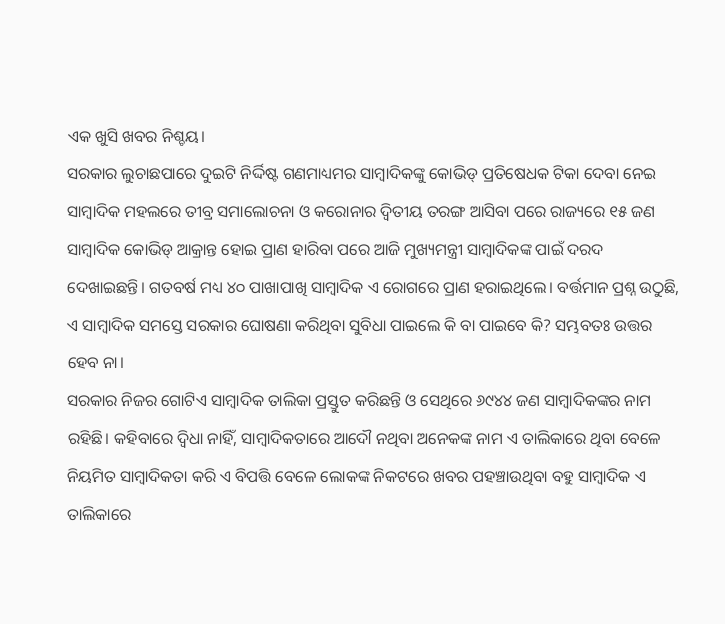ଏକ ଖୁସି ଖବର ନିଶ୍ଚୟ।
ସରକାର ଲୁଚାଛପାରେ ଦୁଇଟି ନିର୍ଦ୍ଦିଷ୍ଟ ଗଣମାଧ୍ୟମର ସାମ୍ବାଦିକଙ୍କୁ କୋଭିଡ୍ ପ୍ରତିଷେଧକ ଟିକା ଦେବା ନେଇ ସାମ୍ବାଦିକ ମହଲରେ ତୀବ୍ର ସମାଲୋଚନା ଓ କରୋନାର ଦ୍ବିତୀୟ ତରଙ୍ଗ ଆସିବା ପରେ ରାଜ୍ୟରେ ୧୫ ଜଣ ସାମ୍ବାଦିକ କୋଭିଡ୍ ଆକ୍ରାନ୍ତ ହୋଇ ପ୍ରାଣ ହାରିବା ପରେ ଆଜି ମୁଖ୍ୟମନ୍ତ୍ରୀ ସାମ୍ବାଦିକଙ୍କ ପାଇଁ ଦରଦ ଦେଖାଇଛନ୍ତି। ଗତବର୍ଷ ମଧ୍ୟ ୪୦ ପାଖାପାଖି ସାମ୍ବାଦିକ ଏ ରୋଗରେ ପ୍ରାଣ ହରାଇଥିଲେ। ବର୍ତ୍ତମାନ ପ୍ରଶ୍ନ ଉଠୁଛି, ଏ ସାମ୍ବାଦିକ ସମସ୍ତେ ସରକାର ଘୋଷଣା କରିଥିବା ସୁବିଧା ପାଇଲେ କି ବା ପାଇବେ କି? ସମ୍ଭବତଃ ଉତ୍ତର ହେବ ନା।
ସରକାର ନିଜର ଗୋଟିଏ ସାମ୍ବାଦିକ ତାଲିକା ପ୍ରସ୍ତୁତ କରିଛନ୍ତି ଓ ସେଥିରେ ୬୯୪୪ ଜଣ ସାମ୍ବାଦିକଙ୍କର ନାମ ରହିଛି। କହିବାରେ ଦ୍ବିଧା ନାହିଁ, ସାମ୍ବାଦିକତାରେ ଆଦୌ ନଥିବା ଅନେକଙ୍କ ନାମ ଏ ତାଲିକାରେ ଥିବା ବେଳେ ନିୟମିତ ସାମ୍ବାଦିକତା କରି ଏ ବିପତ୍ତି ବେଳେ ଲୋକଙ୍କ ନିକଟରେ ଖବର ପହଞ୍ଚାଉଥିବା ବହୁ ସାମ୍ବାଦିକ ଏ ତାଲିକାରେ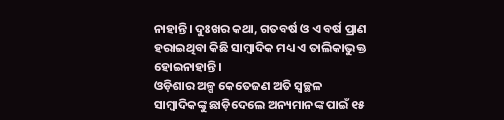ନାହାନ୍ତି। ଦୁଃଖର କଥା, ଗତବର୍ଷ ଓ ଏ ବର୍ଷ ପ୍ରାଣ ହରାଇଥିବା କିଛି ସାମ୍ବାଦିକ ମଧ୍ୟ ଏ ତାଲିକାଭୁକ୍ତ ହୋଇନାହାନ୍ତି।
ଓଡ଼ିଶାର ଅଳ୍ପ କେତେଜଣ ଅତି ସ୍ବଚ୍ଛଳ ସାମ୍ବାଦିକଙ୍କୁ ଛାଡ଼ିଦେଲେ ଅନ୍ୟମାନଙ୍କ ପାଇଁ ୧୫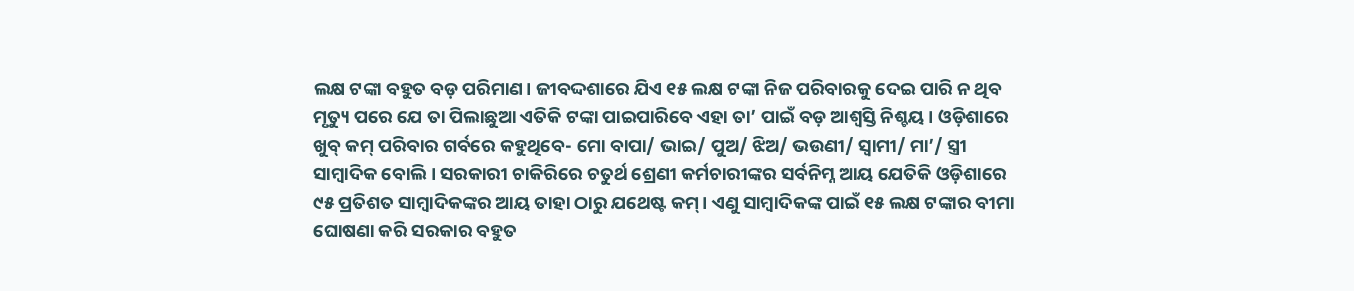ଲକ୍ଷ ଟଙ୍କା ବହୁତ ବଡ଼ ପରିମାଣ। ଜୀବଦ୍ଦଶାରେ ଯିଏ ୧୫ ଲକ୍ଷ ଟଙ୍କା ନିଜ ପରିବାରକୁ ଦେଇ ପାରି ନ ଥିବ ମୃତ୍ୟୁ ପରେ ଯେ ତା ପିଲାଛୁଆ ଏତିକି ଟଙ୍କା ପାଇପାରିବେ ଏହା ତା’ ପାଇଁ ବଡ଼ ଆଶ୍ବସ୍ତି ନିଶ୍ଚୟ। ଓଡ଼ିଶାରେ ଖୁବ୍ କମ୍ ପରିବାର ଗର୍ବରେ କହୁଥିବେ- ମୋ ବାପା/ ଭାଇ/ ପୁଅ/ ଝିଅ/ ଭଉଣୀ/ ସ୍ବାମୀ/ ମା’/ ସ୍ତ୍ରୀ ସାମ୍ବାଦିକ ବୋଲି। ସରକାରୀ ଚାକିରିରେ ଚତୁର୍ଥ ଶ୍ରେଣୀ କର୍ମଚାରୀଙ୍କର ସର୍ବନିମ୍ନ ଆୟ ଯେତିକି ଓଡ଼ିଶାରେ ୯୫ ପ୍ରତିଶତ ସାମ୍ବାଦିକଙ୍କର ଆୟ ତାହା ଠାରୁ ଯଥେଷ୍ଟ କମ୍। ଏଣୁ ସାମ୍ବାଦିକଙ୍କ ପାଇଁ ୧୫ ଲକ୍ଷ ଟଙ୍କାର ବୀମା ଘୋଷଣା କରି ସରକାର ବହୁତ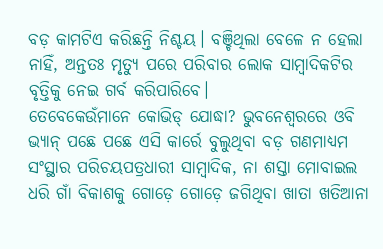ବଡ଼ କାମଟିଏ କରିଛନ୍ତି ନିଶ୍ଚୟ। ବଞ୍ଚିଥିଲା ବେଳେ ନ ହେଲା ନାହିଁ, ଅନ୍ତତଃ ମୃତ୍ୟୁ ପରେ ପରିବାର ଲୋକ ସାମ୍ବାଦିକଟିର ବୃତ୍ତିକୁ ନେଇ ଗର୍ବ କରିପାରିବେ।
ତେବେକେଉଁମାନେ କୋଭିଡ୍ ଯୋଦ୍ଧା? ଭୁବନେଶ୍ବରରେ ଓବି ଭ୍ୟାନ୍ ପଛେ ପଛେ ଏସି କାର୍ରେ ବୁଲୁଥିବା ବଡ଼ ଗଣମାଧ୍ୟମ ସଂସ୍ଥାର ପରିଚୟପତ୍ରଧାରୀ ସାମ୍ବାଦିକ, ନା ଶସ୍ତା ମୋବାଇଲ ଧରି ଗାଁ ବିକାଶକୁ ଗୋଡ଼େ ଗୋଡ଼େ ଜଗିଥିବା ଖାତା ଖତିଆନା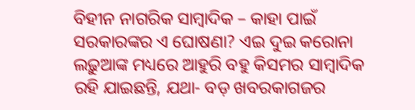ବିହୀନ ନାଗରିକ ସାମ୍ବାଦିକ – କାହା ପାଇଁ ସରକାରଙ୍କର ଏ ଘୋଷଣା? ଏଇ ଦୁଇ କରୋନା ଲଢ଼ୁଆଙ୍କ ମଧ୍ୟରେ ଆହୁରି ବହୁ କିସମର ସାମ୍ବାଦିକ ରହି ଯାଇଛନ୍ତି, ଯଥା- ବଡ଼ ଖବରକାଗଜର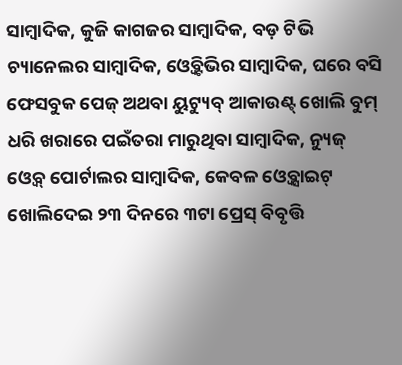ସାମ୍ବାଦିକ, କୁଜି କାଗଜର ସାମ୍ବାଦିକ, ବଡ଼ ଟିଭି ଚ୍ୟାନେଲର ସାମ୍ବାଦିକ, ଓ୍ବେବ୍ଟିଭିର ସାମ୍ବାଦିକ, ଘରେ ବସି ଫେସବୁକ ପେଜ୍ ଅଥବା ୟୁଟ୍ୟୁବ୍ ଆକାଉଣ୍ଟ୍ ଖୋଲି ବୁମ୍ ଧରି ଖରାରେ ପଇଁତରା ମାରୁଥିବା ସାମ୍ବାଦିକ, ନ୍ୟୁଜ୍ ଓ୍ବେବ୍ ପୋର୍ଟାଲର ସାମ୍ବାଦିକ, କେବଳ ଓ୍ବେବ୍ସାଇଟ୍ ଖୋଲିଦେଇ ୨୩ ଦିନରେ ୩ଟା ପ୍ରେସ୍ ବିବୃତ୍ତି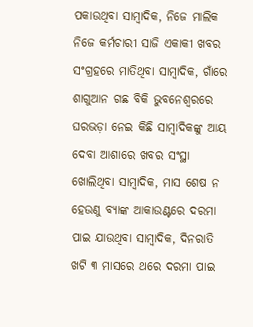ପକାଉଥିବା ସାମ୍ବାଦିକ, ନିଜେ ମାଲିକ ନିଜେ କର୍ମଚାରୀ ସାଜି ଏକାକୀ ଖବର ସଂଗ୍ରହରେ ମାତିଥିବା ସାମ୍ବାଦିକ, ଗାଁରେ ଶାଗୁଆନ ଗଛ ବିକି ଭୁବନେଶ୍ବରରେ ଘରଭଡ଼ା ନେଇ କିଛି ସାମ୍ବାଦିକଙ୍କୁ ଆୟ ଦେବା ଆଶାରେ ଖବର ସଂସ୍ଥା ଖୋଲିଥିବା ସାମ୍ବାଦିକ, ମାସ ଶେଷ ନ ହେଉଣୁ ବ୍ୟାଙ୍କ ଆକାଉଣ୍ଟରେ ଦରମା ପାଇ ଯାଉଥିବା ସାମ୍ବାଦିକ, ଦିନରାତି ଖଟି ୩ ମାସରେ ଥରେ ଦରମା ପାଇ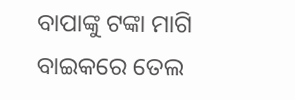ବାପାଙ୍କୁ ଟଙ୍କା ମାଗି ବାଇକରେ ତେଲ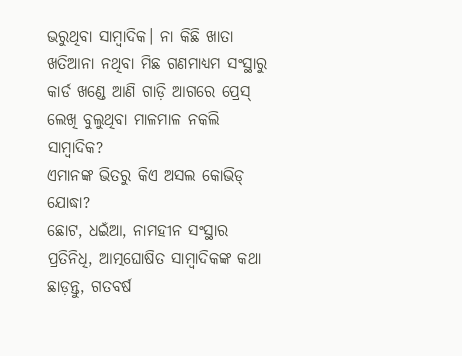ଭରୁଥିବା ସାମ୍ବାଦିକ। ନା କିଛି ଖାତା ଖତିଆନା ନଥିବା ମିଛ ଗଣମାଧ୍ୟମ ସଂସ୍ଥାରୁ କାର୍ଡ ଖଣ୍ଡେ ଆଣି ଗାଡ଼ି ଆଗରେ ପ୍ରେସ୍ ଲେଖି ବୁଲୁଥିବା ମାଳମାଳ ନକଲି ସାମ୍ବାଦିକ?
ଏମାନଙ୍କ ଭିତରୁ କିଏ ଅସଲ କୋଭିଡ୍ ଯୋଦ୍ଧା?
ଛୋଟ, ଧଇଁଆ, ନାମହୀନ ସଂସ୍ଥାର ପ୍ରତିନିଧି, ଆତ୍ମଘୋଷିତ ସାମ୍ବାଦିକଙ୍କ କଥା ଛାଡ଼ନ୍ତୁ, ଗତବର୍ଷ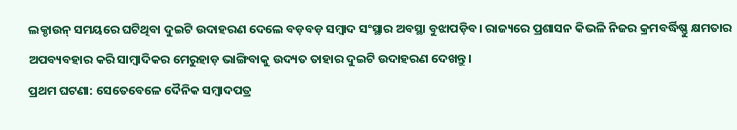ଲକ୍ଡାଉନ୍ ସମୟରେ ଘଟିଥିବା ଦୁଇଟି ଉଦାହରଣ ଦେଲେ ବଡ଼ବଡ଼ ସମ୍ବାଦ ସଂସ୍ଥାର ଅବସ୍ଥା ବୁଝାପଡ଼ିବ। ରାଜ୍ୟରେ ପ୍ରଶାସନ କିଭଳି ନିଜର କ୍ରମବର୍ଦ୍ଧିଷ୍ଣୁ କ୍ଷମତାର ଅପବ୍ୟବହାର କରି ସାମ୍ବାଦିକର ମେରୁହାଡ଼ ଭାଙ୍ଗିବାକୁ ଉଦ୍ୟତ ତାହାର ଦୁଇଟି ଉଦାହରଣ ଦେଖନ୍ତୁ।
ପ୍ରଥମ ଘଟଣା: ସେତେବେଳେ ଦୈନିକ ସମ୍ବାଦପତ୍ର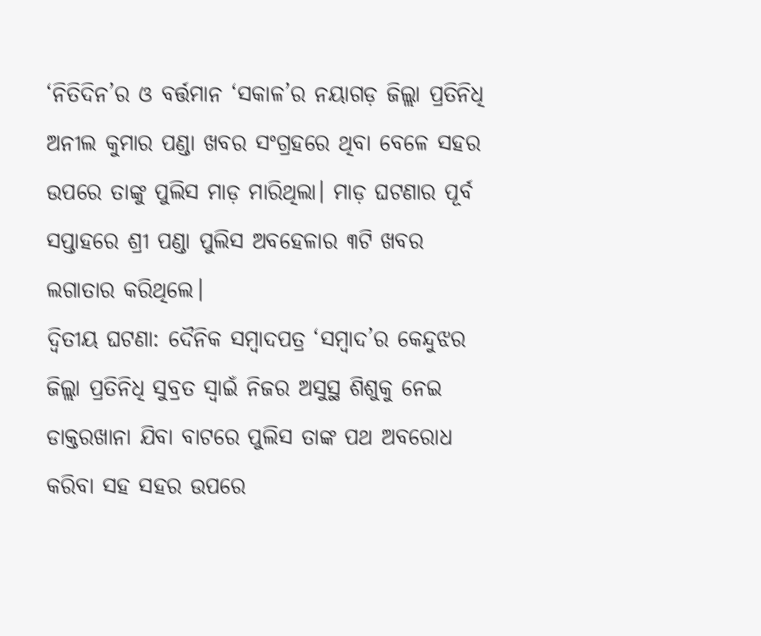‘ନିତିଦିନ’ର ଓ ବର୍ତ୍ତମାନ ‘ସକାଳ’ର ନୟାଗଡ଼ ଜିଲ୍ଲା ପ୍ରତିନିଧି ଅନୀଲ କୁମାର ପଣ୍ଡା ଖବର ସଂଗ୍ରହରେ ଥିବା ବେଳେ ସହର ଉପରେ ତାଙ୍କୁ ପୁଲିସ ମାଡ଼ ମାରିଥିଲା। ମାଡ଼ ଘଟଣାର ପୂର୍ବ ସପ୍ତାହରେ ଶ୍ରୀ ପଣ୍ଡା ପୁଲିସ ଅବହେଳାର ୩ଟି ଖବର ଲଗାତାର କରିଥିଲେ।
ଦ୍ବିତୀୟ ଘଟଣା: ଦୈନିକ ସମ୍ବାଦପତ୍ର ‘ସମ୍ବାଦ’ର କେନ୍ଦୁଝର ଜିଲ୍ଲା ପ୍ରତିନିଧି ସୁବ୍ରତ ସ୍ବାଇଁ ନିଜର ଅସୁସ୍ଥ ଶିଶୁକୁ ନେଇ ଡାକ୍ତରଖାନା ଯିବା ବାଟରେ ପୁଲିସ ତାଙ୍କ ପଥ ଅବରୋଧ କରିବା ସହ ସହର ଉପରେ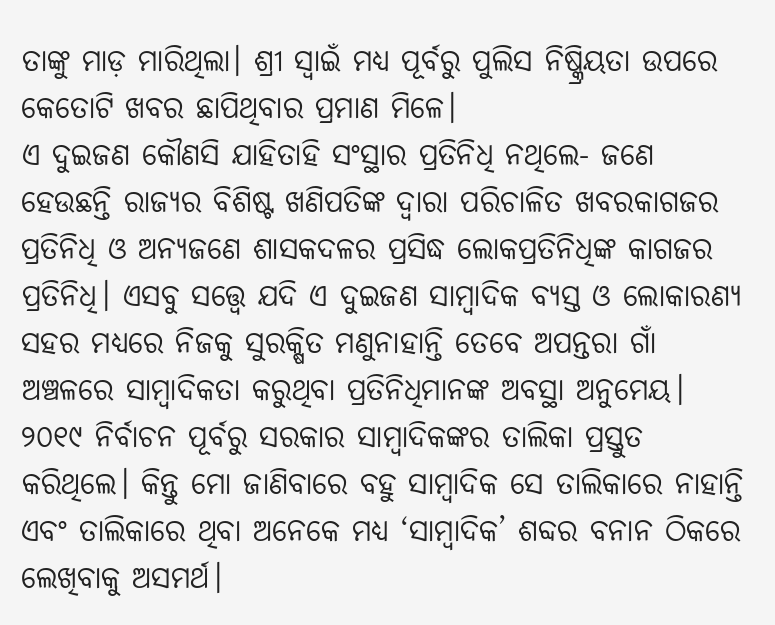ତାଙ୍କୁ ମାଡ଼ ମାରିଥିଲା। ଶ୍ରୀ ସ୍ବାଇଁ ମଧ୍ୟ ପୂର୍ବରୁ ପୁଲିସ ନିଷ୍କ୍ରିୟତା ଉପରେ କେତୋଟି ଖବର ଛାପିଥିବାର ପ୍ରମାଣ ମିଳେ।
ଏ ଦୁଇଜଣ କୌଣସି ଯାହିତାହି ସଂସ୍ଥାର ପ୍ରତିନିଧି ନଥିଲେ- ଜଣେ ହେଉଛନ୍ତି ରାଜ୍ୟର ବିଶିଷ୍ଟ ଖଣିପତିଙ୍କ ଦ୍ବାରା ପରିଚାଳିତ ଖବରକାଗଜର ପ୍ରତିନିଧି ଓ ଅନ୍ୟଜଣେ ଶାସକଦଳର ପ୍ରସିଦ୍ଧ ଲୋକପ୍ରତିନିଧିଙ୍କ କାଗଜର ପ୍ରତିନିଧି। ଏସବୁ ସତ୍ତ୍ବେ ଯଦି ଏ ଦୁଇଜଣ ସାମ୍ବାଦିକ ବ୍ୟସ୍ତ ଓ ଲୋକାରଣ୍ୟ ସହର ମଧ୍ୟରେ ନିଜକୁ ସୁରକ୍ଷିତ ମଣୁନାହାନ୍ତି ତେବେ ଅପନ୍ତରା ଗାଁ ଅଞ୍ଚଳରେ ସାମ୍ବାଦିକତା କରୁଥିବା ପ୍ରତିନିଧିମାନଙ୍କ ଅବସ୍ଥା ଅନୁମେୟ।
୨୦୧୯ ନିର୍ବାଚନ ପୂର୍ବରୁ ସରକାର ସାମ୍ବାଦିକଙ୍କର ତାଲିକା ପ୍ରସ୍ତୁତ କରିଥିଲେ। କିନ୍ତୁ ମୋ ଜାଣିବାରେ ବହୁ ସାମ୍ବାଦିକ ସେ ତାଲିକାରେ ନାହାନ୍ତି ଏବଂ ତାଲିକାରେ ଥିବା ଅନେକେ ମଧ୍ୟ ‘ସାମ୍ବାଦିକ’ ଶବ୍ଦର ବନାନ ଠିକରେ ଲେଖିବାକୁ ଅସମର୍ଥ।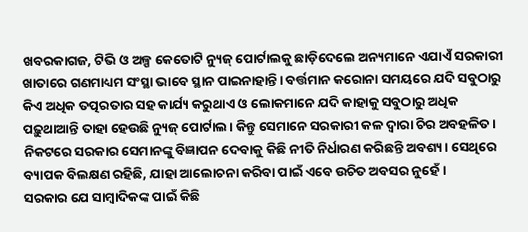ଖବରକାଗଜ, ଟିଭି ଓ ଅଳ୍ପ କେତୋଟି ନ୍ୟୁଜ୍ ପୋର୍ଟାଲକୁ ଛାଡ଼ିଦେଲେ ଅନ୍ୟମାନେ ଏଯାଏଁ ସରକାରୀ ଖାତାରେ ଗଣମାଧ୍ୟମ ସଂସ୍ଥା ଭାବେ ସ୍ଥାନ ପାଇନାହାନ୍ତି। ବର୍ତ୍ତମାନ କରୋନା ସମୟରେ ଯଦି ସବୁଠାରୁ କିଏ ଅଧିକ ତତ୍ପରତାର ସହ କାର୍ଯ୍ୟ କରୁଥାଏ ଓ ଲୋକମାନେ ଯଦି କାହାକୁ ସବୁଠାରୁ ଅଧିକ ପଢ଼ୁଥାଆନ୍ତି ତାହା ହେଉଛି ନ୍ୟୁଜ୍ ପୋର୍ଟାଲ। କିନ୍ତୁ ସେମାନେ ସରକାରୀ କଳ ଦ୍ବାରା ଚିର ଅବହଳିତ। ନିକଟରେ ସରକାର ସେମାନଙ୍କୁ ବିଜ୍ଞାପନ ଦେବାକୁ କିଛି ନୀତି ନିର୍ଧାରଣ କରିଛନ୍ତି ଅବଶ୍ୟ। ସେଥିରେ ବ୍ୟାପକ ବିଲକ୍ଷଣ ରହିଛି, ଯାହା ଆଲୋଚନା କରିବା ପାଇଁ ଏବେ ଉଚିତ ଅବସର ନୁହେଁ।
ସରକାର ଯେ ସାମ୍ବାଦିକଙ୍କ ପାଇଁ କିଛି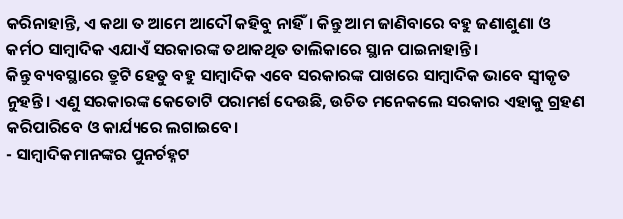କରିନାହାନ୍ତି, ଏ କଥା ତ ଆମେ ଆଦୌ କହିବୁ ନାହିଁ। କିନ୍ତୁ ଆମ ଜାଣିବାରେ ବହୁ ଜଣାଶୁଣା ଓ କର୍ମଠ ସାମ୍ବାଦିକ ଏଯାଏଁ ସରକାରଙ୍କ ତଥାକଥିତ ତାଲିକାରେ ସ୍ଥାନ ପାଇନାହାନ୍ତି।
କିନ୍ତୁ ବ୍ୟବସ୍ଥାରେ ତ୍ରୁଟି ହେତୁ ବହୁ ସାମ୍ବାଦିକ ଏବେ ସରକାରଙ୍କ ପାଖରେ ସାମ୍ବାଦିକ ଭାବେ ସ୍ବୀକୃତ ନୁହନ୍ତି। ଏଣୁ ସରକାରଙ୍କ କେତୋଟି ପରାମର୍ଶ ଦେଉଛି, ଉଚିତ ମନେକଲେ ସରକାର ଏହାକୁ ଗ୍ରହଣ କରିପାରିବେ ଓ କାର୍ଯ୍ୟରେ ଲଗାଇବେ।
- ସାମ୍ବାଦିକମାନଙ୍କର ପୁନର୍ଚହ୍ନଟ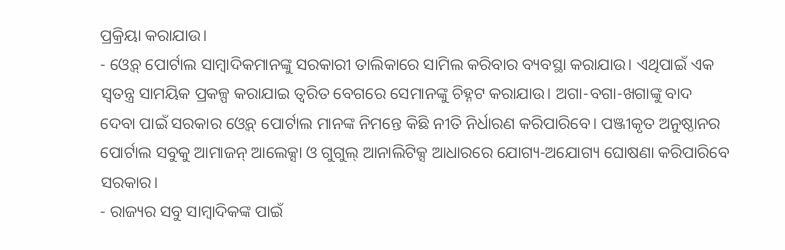ପ୍ରକ୍ରିୟା କରାଯାଉ।
- ଓ୍ବେବ୍ ପୋର୍ଟାଲ ସାମ୍ବାଦିକମାନଙ୍କୁ ସରକାରୀ ତାଲିକାରେ ସାମିଲ କରିବାର ବ୍ୟବସ୍ଥା କରାଯାଉ। ଏଥିପାଇଁ ଏକ ସ୍ବତନ୍ତ୍ର ସାମୟିକ ପ୍ରକଳ୍ପ କରାଯାଇ ତ୍ବରିତ ବେଗରେ ସେମାନଙ୍କୁ ଚିହ୍ନଟ କରାଯାଉ। ଅଗା-ବଗା-ଖଗାଙ୍କୁ ବାଦ ଦେବା ପାଇଁ ସରକାର ଓ୍ବେବ୍ ପୋର୍ଟାଲ ମାନଙ୍କ ନିମନ୍ତେ କିଛି ନୀତି ନିର୍ଧାରଣ କରିପାରିବେ। ପଞ୍ଜୀକୃତ ଅନୁଷ୍ଠାନର ପୋର୍ଟାଲ ସବୁକୁ ଆମାଜନ୍ ଆଲେକ୍ସା ଓ ଗୁଗୁଲ୍ ଆନାଲିଟିକ୍ସ ଆଧାରରେ ଯୋଗ୍ୟ-ଅଯୋଗ୍ୟ ଘୋଷଣା କରିପାରିବେ ସରକାର।
- ରାଜ୍ୟର ସବୁ ସାମ୍ବାଦିକଙ୍କ ପାଇଁ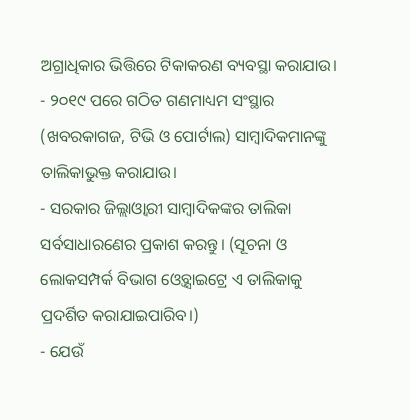ଅଗ୍ରାଧିକାର ଭିତ୍ତିରେ ଟିକାକରଣ ବ୍ୟବସ୍ଥା କରାଯାଉ।
- ୨୦୧୯ ପରେ ଗଠିତ ଗଣମାଧ୍ୟମ ସଂସ୍ଥାର (ଖବରକାଗଜ, ଟିଭି ଓ ପୋର୍ଟାଲ) ସାମ୍ବାଦିକମାନଙ୍କୁ ତାଲିକାଭୁକ୍ତ କରାଯାଉ।
- ସରକାର ଜିଲ୍ଲାଓ୍ବାରୀ ସାମ୍ବାଦିକଙ୍କର ତାଲିକା ସର୍ବସାଧାରଣେର ପ୍ରକାଶ କରନ୍ତୁ। (ସୂଚନା ଓ ଲୋକସମ୍ପର୍କ ବିଭାଗ ଓ୍ବେବ୍ସାଇଟ୍ରେ ଏ ତାଲିକାକୁ ପ୍ରଦର୍ଶିତ କରାଯାଇପାରିବ।)
- ଯେଉଁ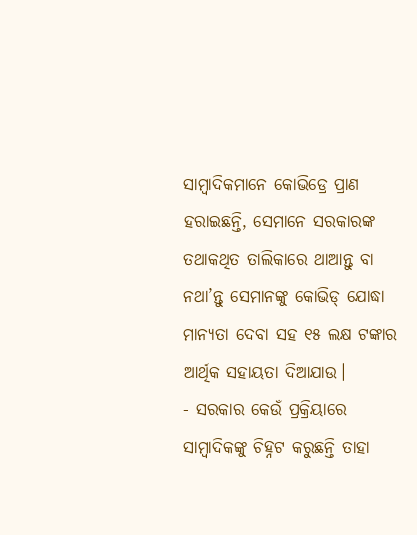ସାମ୍ବାଦିକମାନେ କୋଭିଡ୍ରେ ପ୍ରାଣ ହରାଇଛନ୍ତି, ସେମାନେ ସରକାରଙ୍କ ତଥାକଥିତ ତାଲିକାରେ ଥାଆନ୍ତୁ ବା ନଥା’ନ୍ତୁ ସେମାନଙ୍କୁ କୋଭିଡ୍ ଯୋଦ୍ଧା ମାନ୍ୟତା ଦେବା ସହ ୧୫ ଲକ୍ଷ ଟଙ୍କାର ଆର୍ଥିକ ସହାୟତା ଦିଆଯାଉ।
- ସରକାର କେଉଁ ପ୍ରକ୍ରିୟାରେ ସାମ୍ବାଦିକଙ୍କୁ ଚିହ୍ନଟ କରୁଛନ୍ତି ତାହା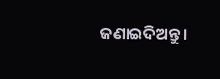ଜଣାଇଦିଅନ୍ତୁ।